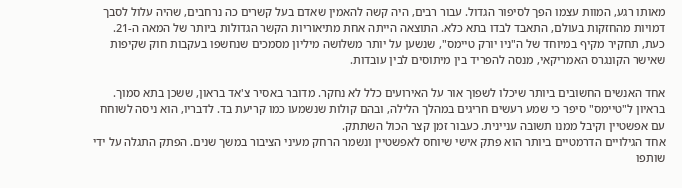מאותו רגע, המוות עצמו הפך לסיפור הגדול. עבור רבים, היה קשה להאמין שאדם בעל קשרים כה נרחבים, שהיה עלול לסבך דמויות מהחזקות בעולם, התאבד לבדו בתא כלא. התוצאה הייתה אחת מתיאוריות הקשר הגדולות ביותר של המאה ה-21.
כעת, תחקיר מקיף במיוחד של ה"ניו יורק טיימס", שנשען על יותר משלושה מיליון מסמכים שנחשפו בעקבות חוק שקיפות שאישר הקונגרס האמריקאי, מנסה להפריד בין מיתוסים לבין עובדות.

אחד האנשים החשובים ביותר שיכלו לשפוך אור על האירועים כלל לא נחקר. מדובר באסיר צ'אד בראון, ששכן בתא סמוך. בראיון ל"טיימס" סיפר כי שמע רעשים חריגים במהלך הלילה, ובהם קולות שנשמעו כמו קריעת בד. לדבריו, הוא ניסה לשוחח עם אפשטיין וקיבל ממנו תשובה עניינית. כעבור זמן קצר הכול השתתק.
אחד הגילויים הדרמטיים ביותר הוא פתק אישי שיוחס לאפשטיין ונשמר הרחק מעיני הציבור במשך שנים. הפתק התגלה על ידי שותפו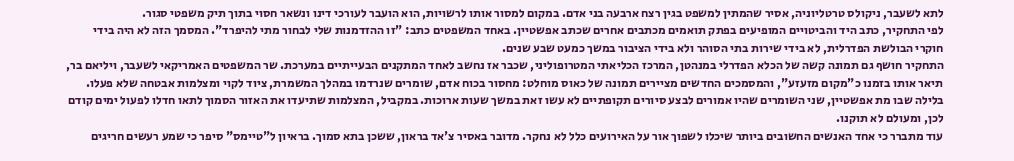לתא לשעבר, ניקולס טרטליוניה, אסיר שהמתין למשפט בגין רצח ארבעה בני אדם. במקום למסור אותו לרשויות, הוא הועבר לעורכי דינו ונשאר חסוי בתוך תיק משפטי סגור.
לפי התחקיר, כתב היד והביטויים המופיעים בפתק תואמים מכתבים אחרים שכתב אפשטיין. באחד המשפטים כתב: "זו ההזדמנות שלי לבחור מתי להיפרד". המסמך הזה לא היה בידי חוקרי הבולשת הפדרלית, לא בידי שירות בתי הסוהר ולא בידי הציבור במשך כמעט שבע שנים.
התחקיר חושף גם תמונה קשה של הכלא הפדרלי במנהטן, המרכז הכליאתי המטרופוליני, שכבר אז נחשב לאחד המתקנים הבעייתיים במערכת. שר המשפטים האמריקאי לשעבר, ויליאם בר, תיאר אותו בזמנו כ"מקום מזעזע", והמסמכים החדשים מציירים תמונה של כאוס מוחלט: מחסור בכוח אדם, שומרים שנרדמו במהלך המשמרת, ציוד לקוי ומצלמות אבטחה שלא פעלו.
בלילה שבו מת אפשטיין, שני השומרים שהיו אמורים לבצע סיורים תקופתיים לא עשו זאת במשך שעות ארוכות. במקביל, המצלמות שתיעדו את האזור הסמוך לתאו חדלו לפעול ימים קודם לכן, ומעולם לא תוקנו.
עוד מתברר כי אחד האנשים החשובים ביותר שיכלו לשפוך אור על האירועים כלל לא נחקר. מדובר באסיר צ'אד בראון, ששכן בתא סמוך. בראיון ל"טיימס" סיפר כי שמע רעשים חריגים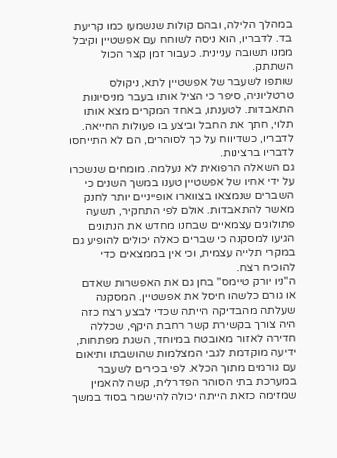במהלך הלילה, ובהם קולות שנשמעו כמו קריעת בד. לדבריו, הוא ניסה לשוחח עם אפשטיין וקיבל ממנו תשובה עניינית. כעבור זמן קצר הכול השתתק.
שותפו לשעבר של אפשטיין לתא, ניקולס טרטליוניה, סיפר כי הציל אותו בעבר מניסיונות התאבדות. לטענתו, באחד המקרים מצא אותו תלוי, חתך את החבל וביצע בו פעולות החייאה. לדבריו, כשדיווח על כך לסוהרים, הם לא התייחסו לדבריו ברצינות.
גם השאלה הרפואית לא נעלמה. מומחים שנשכרו על ידי אחיו של אפשטיין טענו במשך השנים כי השברים שנמצאו בצווארו אופייניים יותר לחנק מאשר להתאבדות. אולם לפי התחקיר, תשעה פתולוגים עצמאיים שבחנו מחדש את הנתונים הגיעו למסקנה כי שברים כאלה יכולים להופיע גם במקרי תלייה עצמית, וכי אין בממצאים כדי להוכיח רצח.
ה"ניו יורק טיימס" בחן גם את האפשרות שאדם או גורם כלשהו חיסל את אפשטיין. המסקנה שעלתה מהבדיקה הייתה שכדי לבצע רצח כזה היה צורך בקשירת קשר רחבת היקף, שכללה חדירה לאזור מאובטח במיוחד, השגת מפתחות, ידיעה מוקדמת לגבי המצלמות שהושבתו ותיאום עם גורמים מתוך הכלא. לפי בכירים לשעבר במערכת בתי הסוהר הפדרלית, קשה להאמין שמזימה כזאת הייתה יכולה להישמר בסוד במשך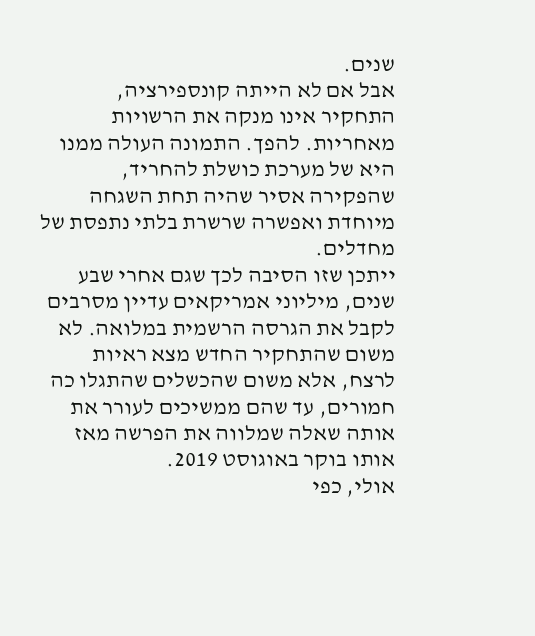שנים.
אבל אם לא הייתה קונספירציה, התחקיר אינו מנקה את הרשויות מאחריות. להפך. התמונה העולה ממנו היא של מערכת כושלת להחריד, שהפקירה אסיר שהיה תחת השגחה מיוחדת ואפשרה שרשרת בלתי נתפסת של מחדלים.
ייתכן שזו הסיבה לכך שגם אחרי שבע שנים, מיליוני אמריקאים עדיין מסרבים לקבל את הגרסה הרשמית במלואה. לא משום שהתחקיר החדש מצא ראיות לרצח, אלא משום שהכשלים שהתגלו כה חמורים, עד שהם ממשיכים לעורר את אותה שאלה שמלווה את הפרשה מאז אותו בוקר באוגוסט 2019.
אולי, כפי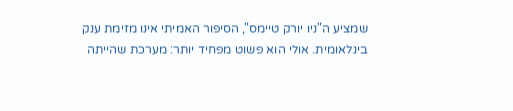שמציע ה"ניו יורק טיימס", הסיפור האמיתי אינו מזימת ענק בינלאומית. אולי הוא פשוט מפחיד יותר: מערכת שהייתה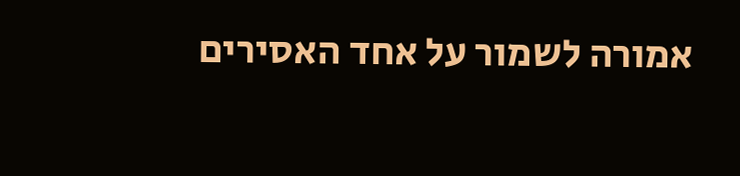אמורה לשמור על אחד האסירים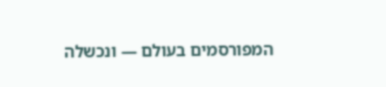המפורסמים בעולם — ונכשלה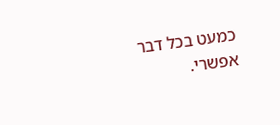כמעט בכל דבר אפשרי.